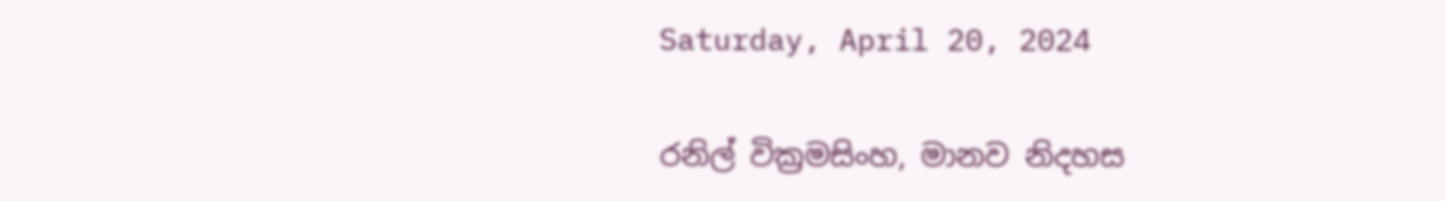Saturday, April 20, 2024

රනිල් වික්‍රමසිංහ, මානව නිදහස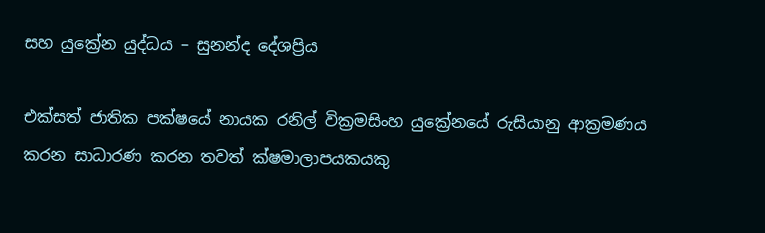සහ යුක්‍රේන යුද්ධය – සුනන්ද දේශප්‍රිය

එක්සත් ජාතික පක්ෂයේ නායක රනිල් වික්‍රමසිංහ යුක්‍රේනයේ රුසියානු ආක්‍රමණය කරන සාධාරණ කරන තවත් ක්ෂමාලාපයකයකු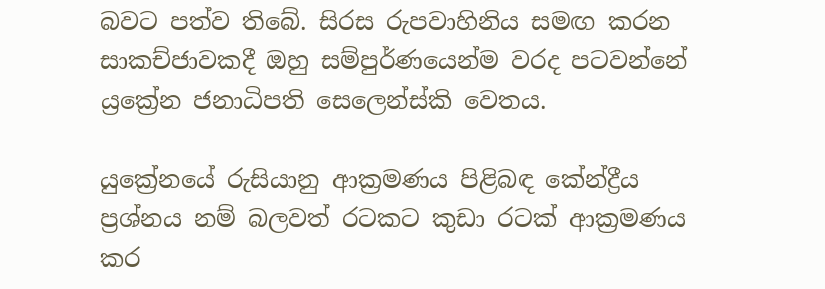බවට පත්ව තිබේ. සිරස රුපවාහිනිය සමඟ කරන සාකච්ජාවකදී ඔහු සම්පුර්ණයෙන්ම වරද පටවන්නේ ය්‍රක්‍රේන ජනාධිපති සෙලෙන්ස්කි වෙතය.

යුක්‍රේනයේ රුසියානු ආක්‍රමණය පිළිබඳ කේන්ද්‍රීය ප්‍රශ්නය නම් බලවත් රටකට කුඩා රටක් ආක්‍රමණය කර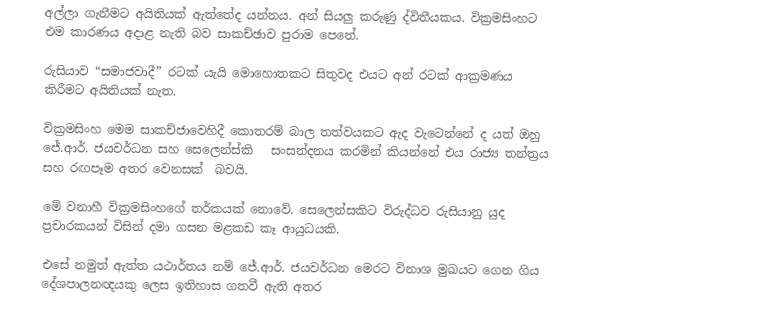අල්ලා ගැනීමට අයිතියක් ඇත්තේද යන්නය. අන් සියලු කරුණු ද්විතීයකය. වික්‍රමසිංහට එම කාරණය අදාළ නැති බව සාකච්ඡාව පුරාම පෙනේ.

රුසියාව “සමාජවාදී” රටක් යැයි මොහොතකට සිතුවද එයට අන් රටක් ආක්‍රමණය කිරීමට අයිතියක් නැත.

වික්‍රමසිංහ මෙම සාකච්ජාවෙහිදී කොතරම් බාල තත්වයකට ඇද වැටෙන්නේ ද යත් ඔහු ජේ.ආර්. ජයවර්ධන සහ සෙලෙන්ස්කි   සංසන්දනය කරමින් කියන්නේ එය රාජ්‍ය තන්ත්‍රය සහ රඟපෑම අතර වෙනසක්  බවයි.

මේ වනාහී වික්‍රමසිංහගේ තර්කයක් නොවේ. සෙලෙන්සකිට විරුද්ධව රුසියානු යුද ප්‍රචාරකයන් විසින් දමා ගසන මළකඩ කෑ ආයුධයකි.

එසේ නමුත් ඇත්ත යථාර්තය නම් ජේ.ආර්. ජයවර්ධන මෙරට විනාශ මුඛයට ගෙන ගිය දේශපාලනඥයකු ලෙස ඉතිහාස ගතවී ඇති අතර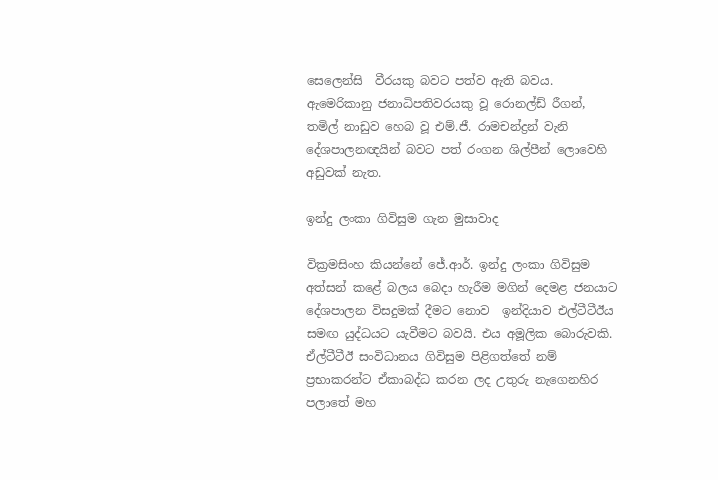සෙලෙන්සි  වීරයකු බවට පත්ව ඇති බවය.  ඇමෙරිකානු ජනාධිපතිවරයකු වූ රොනල්ඩ් රීගන්, තමිල් නාඩුව හෙබ වූ එම්.ජී. රාමචන්ද්‍රන් වැනි දේශපාලනඥයින් බවට පත් රංගන ශිල්පීන් ලොවෙහි අඩුවක් නැත.

ඉන්දු ලංකා ගිවිසුම ගැන මුසාවාද

වික්‍රමසිංහ කියන්නේ ජේ.ආර්. ඉන්දු ලංකා ගිවිසුම අත්සන් කළේ බලය බෙදා හැරීම මගින් දෙමළ ජනයාට දේශපාලන විසදුමක් දීමට නොව  ඉන්දියාව එල්ටීටීඊය සමඟ යුද්ධයට යැවීමට බවයි. එය අමූලික බොරුවකි. ඒල්ටීටීඊ සංවිධානය ගිවිසුම පිළිගත්තේ නම් ප්‍රභාකරන්ට ඒකාබද්ධ කරන ලද උතුරු නැගෙනහිර පලාතේ මහ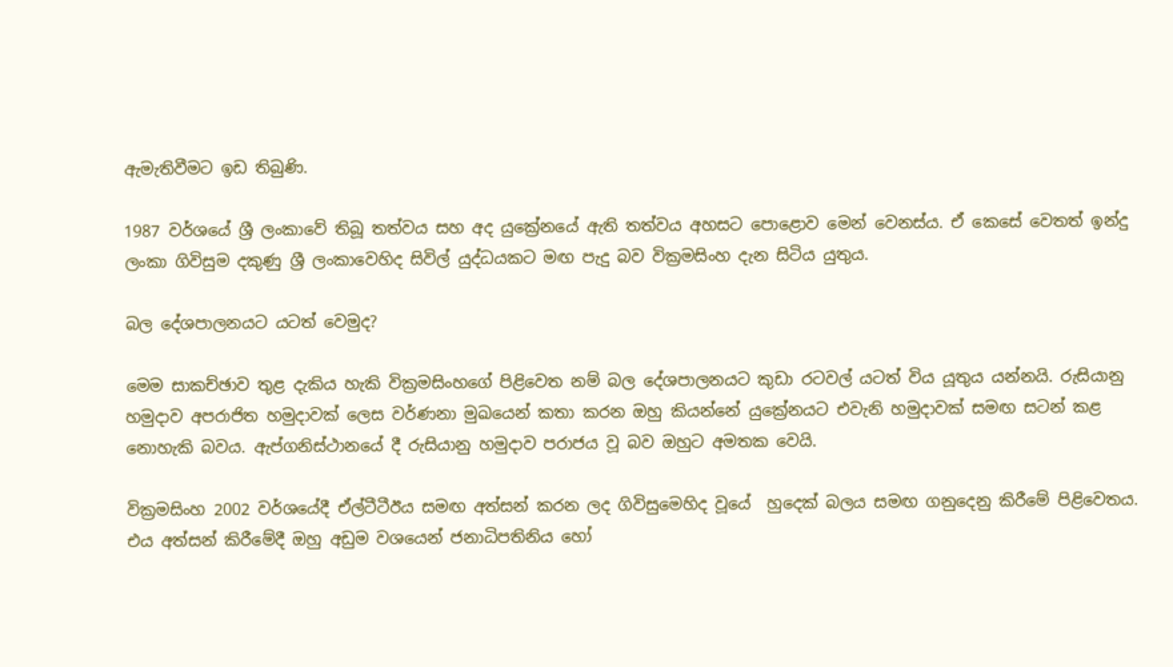ඇමැතිවීමට ඉඩ තිබුණි.

1987 වර්ශයේ ශ්‍රී ලංකාවේ තිබූ තත්වය සහ අද යුක්‍රේනයේ ඇති තත්වය අහසට පොළොව මෙන් වෙනස්ය. ඒ කෙසේ වෙතත් ඉන්දු ලංකා ගිවිසුම දකුණු ශ්‍රී ලංකාවෙහිද සිවිල් යුද්ධයකට මඟ පැදු බව වික්‍රමසිංහ දැන සිටිය යුතුය.

බල දේශපාලනයට යටත් වෙමුද?

මෙම සාකච්ඡාව තුළ දැකිය හැකි වික්‍රමසිංහගේ පිළිවෙත නම් බල දේශපාලනයට කුඩා රටවල් යටත් විය යූතුය යන්නයි. රුසියානු හමුදාව අපරාජිත හමුදාවක් ලෙස වර්ණනා මුඛයෙන් කතා කරන ඔහු කියන්නේ යුක්‍රේනයට එවැනි හමුදාවක් සමඟ සටන් කළ නොහැකි බවය. ඇප්ගනිස්ථානයේ දී රුසියානු හමුදාව පරාජය වූ බව ඔහුට අමතක වෙයි.

වික්‍රමසිංහ 2002 වර්ශයේදී ඒල්ටීටීඊය සමඟ අත්සන් කරන ලද ගිවිසුමෙහිද වූයේ  හුදෙක් බලය සමඟ ගනුදෙනු කිරීමේ පිළිවෙතය. එය අත්සන් කිරීමේදී ඔහු අඩුම වශයෙන් ජනාධිපතිනිය හෝ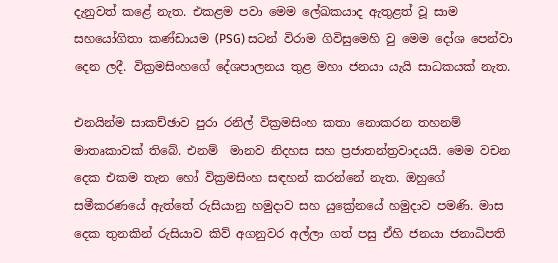දැනුවත් කළේ නැත. එකළම පවා මෙම ලේඛකයාද ඇතුළත් වූ සාම සහයෝගිතා කණ්ඩායම (PSG) සටන් විරාම ගිවිසුමෙහි වු මෙම දෝශ පෙන්වා දෙන ලදී. වික්‍රමසිංහගේ දේශපාලනය තුළ මහා ජනයා යැයි සාධකයක් නැත.

එනයින්ම සාකච්ඡාව පුරා රනිල් වික්‍රමසිංහ කතා නොකරන තහනම් මාතෘකාවක් තිබේ. එනම්  මානව නිදහස සහ ප්‍රජාතන්ත්‍රවාදයයි. මෙම වචන දෙක එකම තැන හෝ වික්‍රමසිංහ සඳහන් කරන්නේ නැත. ඔහුගේ සමීකරණයේ ඇත්තේ රුසියානු හමුදාව සහ යුක්‍රේනයේ හමුදාව පමණි. මාස දෙක තුනකින් රුසියාව කිව් අගනුවර අල්ලා ගත් පසු ඒහි ජනයා ජනාධිපති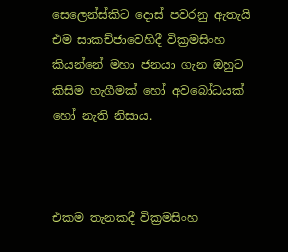සෙලෙන්ස්කිට දොස් පවරනු ඇතැයි එම සාකච්ජාවෙහිදී වික්‍රමසිංහ කියන්නේ මහා ජනයා ගැන ඔහුට කිසිම හැගීමක් හෝ අවබෝධයක් හෝ නැති නිසාය.



එකම තැනකදී වික්‍රමසිංහ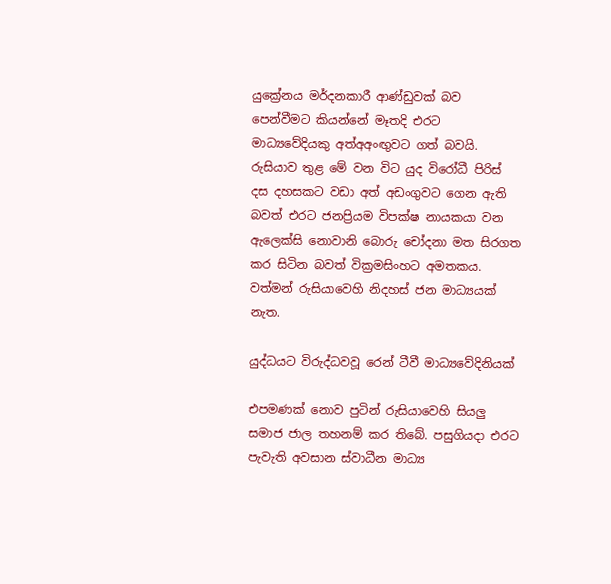යුක්‍රේනය මර්දනකාරී ආණ්ඩුවක් බව පෙන්වීමට කියන්නේ මෑතදි එරට මාධ්‍යවේදියකු අත්අඅංඟුවට ගත් බවයි. රුසියාව තුළ මේ වන විට යුද විරෝධී පිරිස් දස දහසකට වඩා අත් අඩංගුවට ගෙන ඇති බවත් එරට ජනප්‍රියම විපක්ෂ නායකයා වන ඇලෙක්සි නොවානි බොරු චෝදනා මත සිරගත කර සිටින බවත් වික්‍රමසිංහට අමතකය. වත්මන් රුසියාවෙහි නිදහස් ජන මාධ්‍යයක් නැත.

යුද්ධයට විරුද්ධවවූ රෙන් ටීවී මාධ්‍යවේදිනියක්

එපමණක් නොව පුටින් රුසියාවෙහි සියලු සමාජ ජාල තහනම් කර තිබේ. පසුගියදා එරට පැවැති අවසාන ස්වාධීන මාධ්‍ය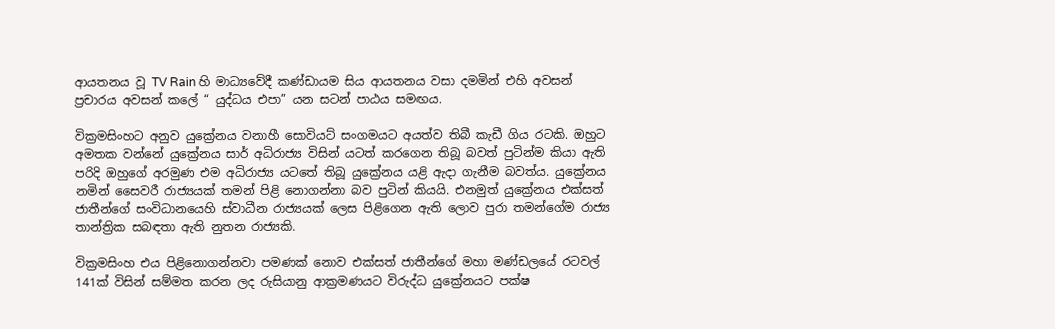ආයතනය වූ TV Rain හි මාධ්‍යවේදී කණ්ඩායම සිය ආයතනය වසා දමමින් එහි අවසන් ප්‍රචාරය අවසන් කලේ “ යුද්ධය එපා” යන සටන් පාඨය සමඟය.

වික්‍රමසිංහට අනුව යුක්‍රේනය වනාහී සොවියට් සංගමයට අයත්ව තිබී කැඩී ගිය රටකි. ඔහුට අමතක වන්නේ යුක්‍රේනය සාර් අධිරාජ්‍ය විසින් යටත් කරගෙන තිබූ බවත් පුටින්ම කියා ඇති පරිදි ඔහුගේ අරමුණ එම අධිරාජ්‍ය යටතේ තිබූ යුක්‍රේනය යළි ඇදා ගැනීම බවත්ය. යුක්‍රේනය නමින් සෛවරී රාජ්‍යයක් තමන් පිළි නොගන්නා බව පුටින් කියයි. එනමුත් යුක්‍රේනය එක්සත් ජාතීන්ගේ සංවිධානයෙහි ස්වාධීන රාජ්‍යයක් ලෙස පිළිගෙන ඇති ලොව පුරා තමන්ගේම රාජ්‍ය තාන්ත්‍රික සබඳතා ඇති නුතන රාජ්‍යකි.

වික්‍රමසිංහ එය පිළිනොගන්නවා පමණක් නොව එක්සත් ජාතීන්ගේ මහා මණ්ඩලයේ රටවල් 141ක් විසින් සම්මත කරන ලද රුසියානු ආක්‍රමණයට විරුද්ධ යුක්‍රේනයට පක්ෂ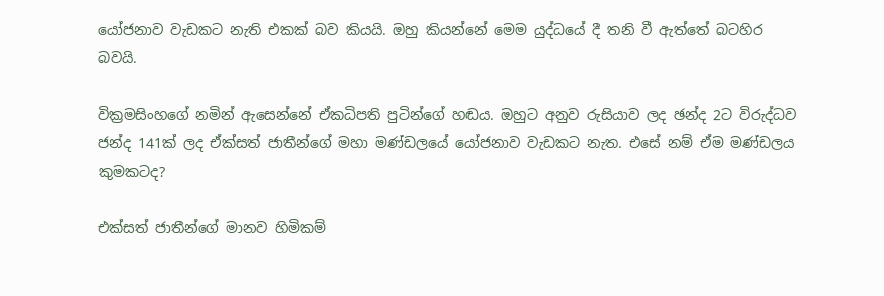යෝජනාව වැඩකට නැති එකක් බව කියයි. ඔහු කියන්නේ මෙම යුද්ධයේ දී තනි වී ඇත්තේ බටහිර බවයි.

වික්‍රමසිංහගේ නමින් ඇසෙන්නේ ඒකධිපති පුටින්ගේ හඬය. ඔහුට අනුව රුසියාව ලද ඡන්ද 2ට විරුද්ධව ජන්ද 141ක් ලද ඒක්සත් ජාතීන්ගේ මහා මණ්ඩලයේ යෝජනාව වැඩකට නැත. එසේ නම් ඒම මණ්ඩලය කුමකටද?

එක්සත් ජාතීන්ගේ මානව හිමිකම්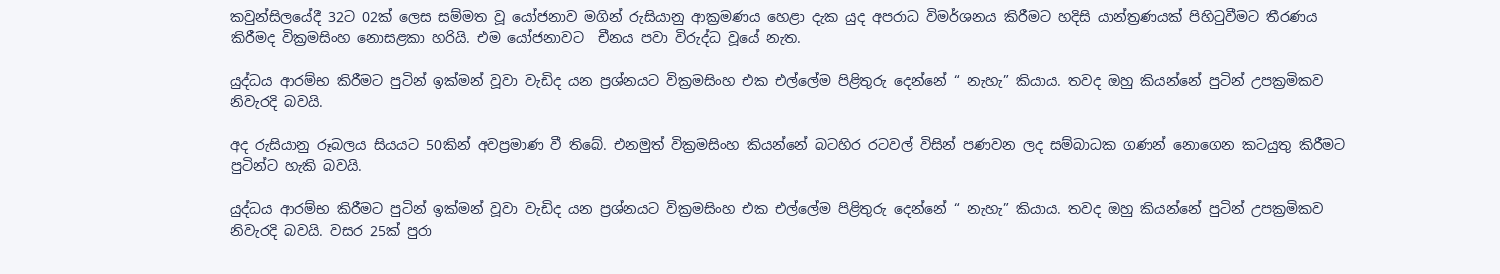කවුන්සිලයේදී 32ට 02ක් ලෙස සම්මත වූ යෝජනාව මගින් රුසියානු ආක්‍රමණය හෙළා දැක යුද අපරාධ විමර්ශනය කිරීමට හදිසි යාන්ත්‍රණයක් පිහිටුවීමට තීරණය කිරීමද වික්‍රමසිංහ නොසළකා හරියි. එම යෝජනාවට  චීනය පවා විරුද්ධ වූයේ නැත.

යුද්ධය ආරම්භ කිරීමට පුටින් ඉක්මන් වූවා වැඩිද යන ප්‍රශ්නයට වික්‍රමසිංහ එක එල්ලේම පිළිතුරු දෙන්නේ “ නැහැ” කියාය. තවද ඔහු කියන්නේ පුටින් උපක්‍රමිකව නිවැරදි බවයි.

අද රුසියානු රූබලය සියයට 50කින් අවප්‍රමාණ වී තිබේ. එනමුත් වික්‍රමසිංහ කියන්නේ බටහිර රටවල් විසින් පණවන ලද සම්බාධක ගණන් නොගෙන කටයුතු කිරීමට පුටින්ට හැකි බවයි.

යුද්ධය ආරම්භ කිරීමට පුටින් ඉක්මන් වූවා වැඩිද යන ප්‍රශ්නයට වික්‍රමසිංහ එක එල්ලේම පිළිතුරු දෙන්නේ “ නැහැ” කියාය. තවද ඔහු කියන්නේ පුටින් උපක්‍රමිකව නිවැරදි බවයි. වසර 25ක් පුරා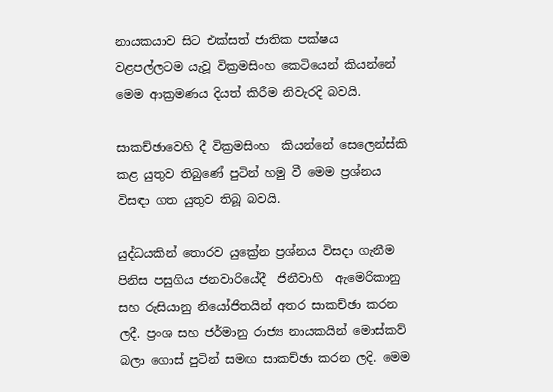නායකයාව සිට එක්සත් ජාතික පක්ෂය වළපල්ලටම යැවූ වික්‍රමසිංහ කෙටියෙන් කියන්නේ මෙම ආක්‍රමණය දියත් කිරීම නිවැරදි බවයි.

සාකච්ඡාවෙහි දී වික්‍රමසිංහ  කියන්නේ සෙලෙන්ස්කි කළ යුතුව තිබුණේ පුටින් හමු වී මෙම ප්‍රශ්නය විසඳා ගත යුතුව තිබූ බවයි.

යුද්ධයකින් තොරව යුක්‍රේන ප්‍රශ්නය විසදා ගැනීම පිනිස පසුගිය ජනවාරියේදී  ජිනීවාහි  ඇමෙරිකානු සහ රුසියානු නියෝජිතයින් අතර සාකච්ඡා කරන ලදී. ප්‍රංශ සහ ජර්මානු රාජ්‍ය නායකයින් මොස්කව් බලා ගොස් පුටින් සමඟ සාකච්ඡා කරන ලදි. මෙම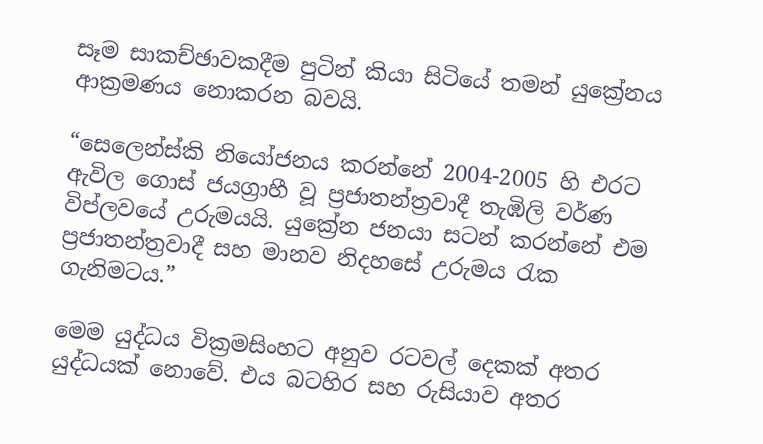සෑම සාකච්ඡාවකදීම පුටින් කියා සිටියේ තමන් යුක්‍රේනය ආක්‍රමණය නොකරන බවයි.

“සෙලෙන්ස්කි නියෝජනය කරන්නේ 2004-2005 හි එරට ඇවිල ගොස් ජයග්‍රාහී වූ ප්‍රජාතන්ත්‍රවාදී තැඹිලි වර්ණ විප්ලවයේ උරුමයයි. යුක්‍රේන ජනයා සටන් කරන්නේ එම ප්‍රජාතන්ත්‍රවාදී සහ මානව නිදහසේ උරුමය රැක ගැනිමටය.”

මෙම යුද්ධය වික්‍රමසිංහට අනුව රටවල් දෙකක් අතර යුද්ධයක් නොවේ. එය බටහිර සහ රුසියාව අතර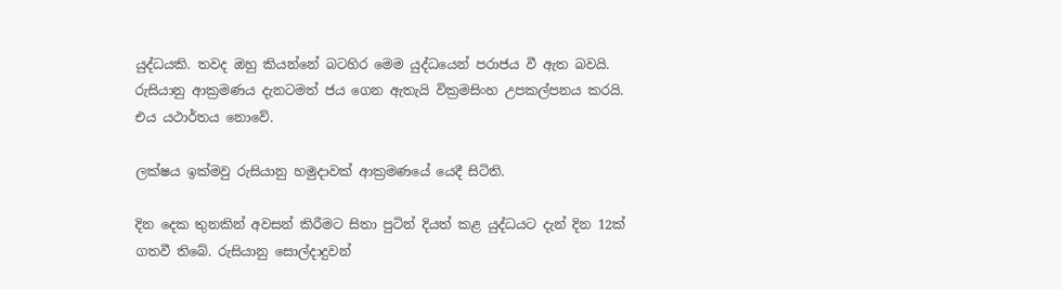යුද්ධයකි. තවද ඔහු කියන්නේ බටහිර මෙම යුද්ධයෙන් පරාජය වී ඇත බවයි. රුසියානු ආක්‍රමණය දැනටමත් ජය ගෙන ඇතැයි වික්‍රමසිංහ උපකල්පනය කරයි. එය යථාර්තය නොවේ.

ලක්ෂය ඉක්මවු රුසියානු හමුදාවක් ආක්‍රමණයේ යෙදී සිටිති.

දින දෙක තුනකින් අවසන් කිරීමට සිතා පුටින් දියත් කළ යුද්ධයට දැන් දින 12ක් ගතවී තිබේ. රුසියානු සොල්දාදුවන්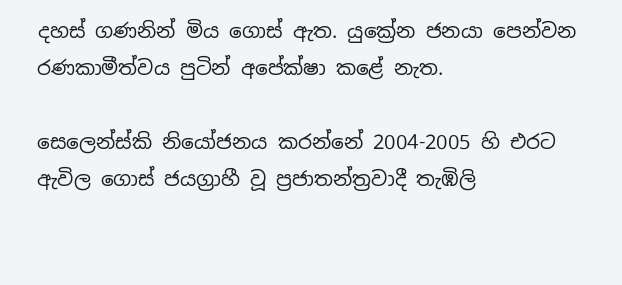දහස් ගණනින් මිය ගොස් ඇත. යුක්‍රේන ජනයා පෙන්වන රණකාමීත්වය පුටින් අපේක්ෂා කළේ නැත.

සෙලෙන්ස්කි නියෝජනය කරන්නේ 2004-2005 හි එරට ඇවිල ගොස් ජයග්‍රාහී වූ ප්‍රජාතන්ත්‍රවාදී තැඹිලි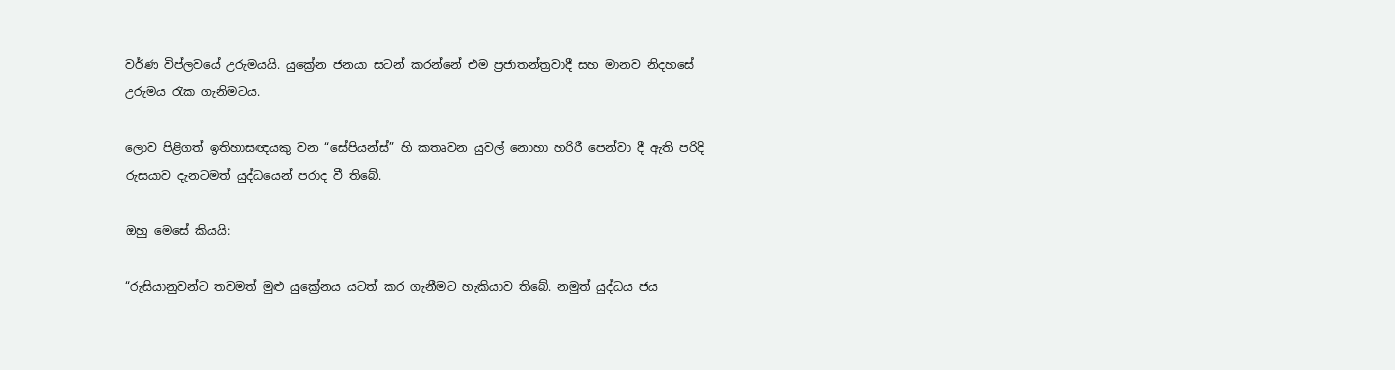වර්ණ විප්ලවයේ උරුමයයි. යුක්‍රේන ජනයා සටන් කරන්නේ එම ප්‍රජාතන්ත්‍රවාදී සහ මානව නිදහසේ උරුමය රැක ගැනිමටය.

ලොව පිළිගත් ඉතිහාසඥයකු වන “සේපියන්ස්” හි කතෘවන යුවල් නොහා හරිරී පෙන්වා දී ඇති පරිදි රුසයාව දැනටමත් යුද්ධයෙන් පරාද වී තිබේ.

ඔහු මෙසේ කියයි:

“රුසියානුවන්ට තවමත් මුළු යුක්‍රේනය යටත් කර ගැනීමට හැකියාව තිබේ. නමුත් යුද්ධය ජය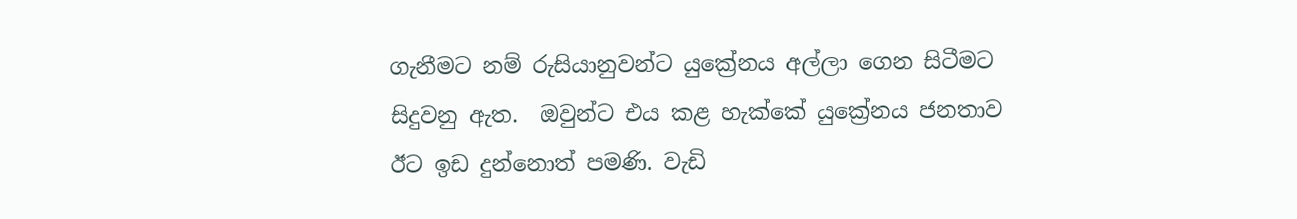ගැනීමට නම් රුසියානුවන්ට යුක්‍රේනය අල්ලා ගෙන සිටීමට  සිදුවනු ඇත.  ඔවුන්ට එය කළ හැක්කේ යුක්‍රේනය ජනතාව ඊට ඉඩ දුන්නොත් පමණි. වැඩි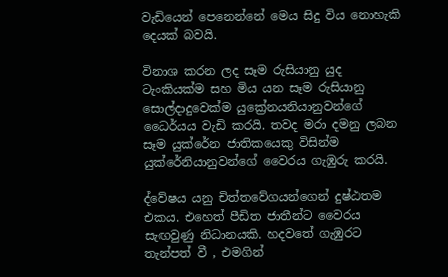වැඩියෙන් පෙනෙන්නේ මෙය සිදු විය නොහැකි  දෙයක් බවයි.

විනාශ කරන ලද සෑම රුසියානු යුද ටැංකියක්ම සහ මිය යන සෑම රුසියානු සොල්දාදුවෙක්ම යුක්‍රේනයනියානුවන්ගේ ධෛර්යය වැඩි කරයි. තවද මරා දමනු ලබන සෑම යුක්රේන ජාතිකයෙකු විසින්ම යුක්රේනියානුවන්ගේ වෛරය ගැඹුරු කරයි.

ද්වේෂය යනු චිත්තවේගයන්ගෙන් දුෂ්ඨතම එකය. එහෙත් පීඩිත ජාතීන්ට වෛරය සැඟවුණු නිධානයකි. හදවතේ ගැඹුරට තැන්පත් වී , එමගින්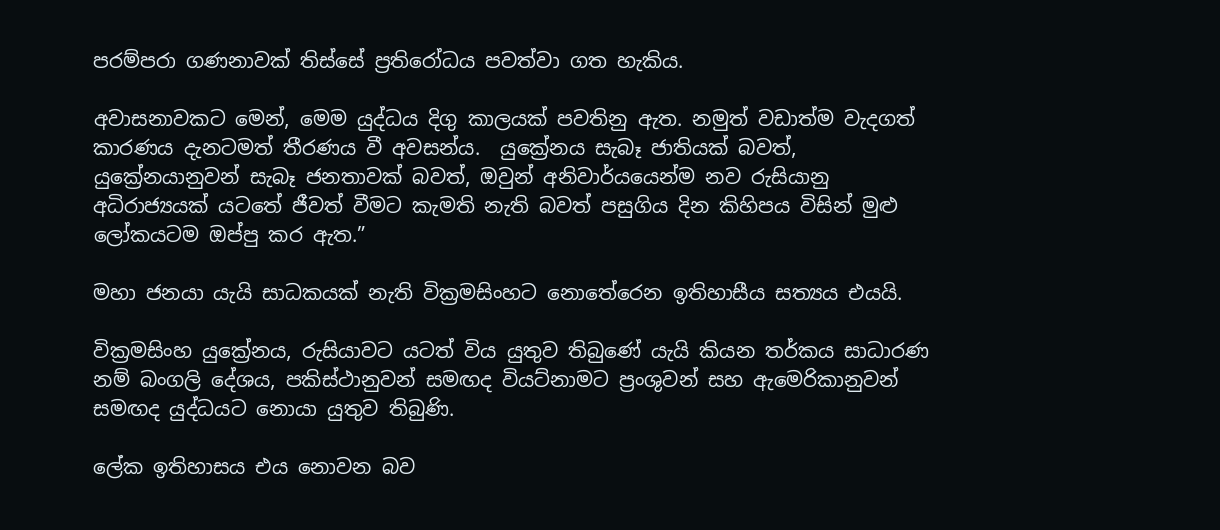පරම්පරා ගණනාවක් තිස්සේ ප්‍රතිරෝධය පවත්වා ගත හැකිය.

අවාසනාවකට මෙන්, මෙම යුද්ධය දිගු කාලයක් පවතිනු ඇත. නමුත් වඩාත්ම වැදගත් කාරණය දැනටමත් තීරණය වී අවසන්ය.  යුක්‍රේනය සැබෑ ජාතියක් බවත්, යුක්‍රේනයානුවන් සැබෑ ජනතාවක් බවත්, ඔවුන් අනිවාර්යයෙන්ම නව රුසියානු අධිරාජ්‍යයක් යටතේ ජීවත් වීමට කැමති නැති බවත් පසුගිය දින කිහිපය විසින් මුළු ලෝකයටම ඔප්පු කර ඇත.”

මහා ජනයා යැයි සාධකයක් නැති වික්‍රමසිංහට නොතේරෙන ඉතිහාසීය සත්‍යය එයයි.

වික්‍රමසිංහ යුක්‍රේනය, රුසියාවට යටත් විය යුතුව තිබුණේ යැයි කියන තර්කය සාධාරණ නම් බංගලි දේශය, පකිස්ථානුවන් සමඟද වියට්නාමට ප්‍රංශුවන් සහ ඇමෙරිකානුවන් සමඟද යුද්ධයට නොයා යුතුව තිබුණි.

ලේක ඉතිහාසය එය නොවන බව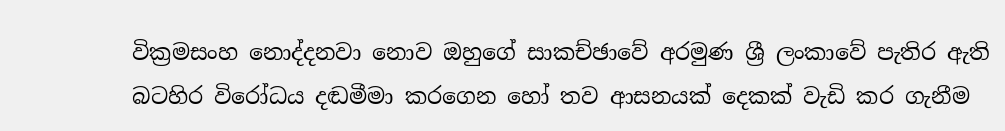වික්‍රමසංහ නොද්දනවා නොව ඔහුගේ සාකච්ඡාවේ අරමුණ ශ්‍රී ලංකාවේ පැතිර ඇති බටහිර විරෝධය දඬමීමා කරගෙන හෝ තව ආසනයක් දෙකක් වැඩි කර ගැනීම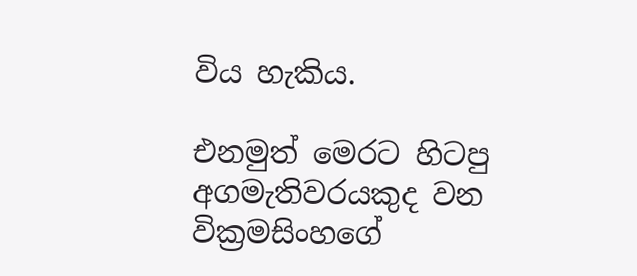විය හැකිය.

එනමුත් මෙරට හිටපු අගමැතිවරයකුද වන වික්‍රමසිංහගේ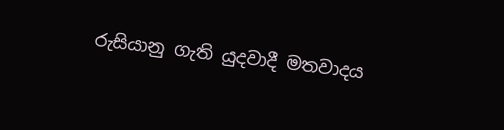රුසියානු ගැති යුදවාදී මතවාදය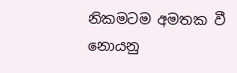නිකමටම අමතක වී නොයනු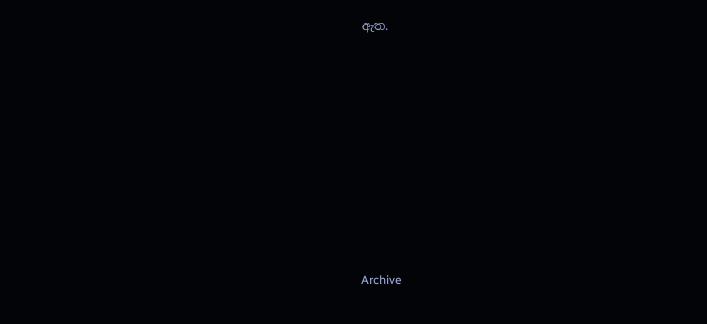ඇත.











Archive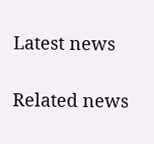Latest news

Related news